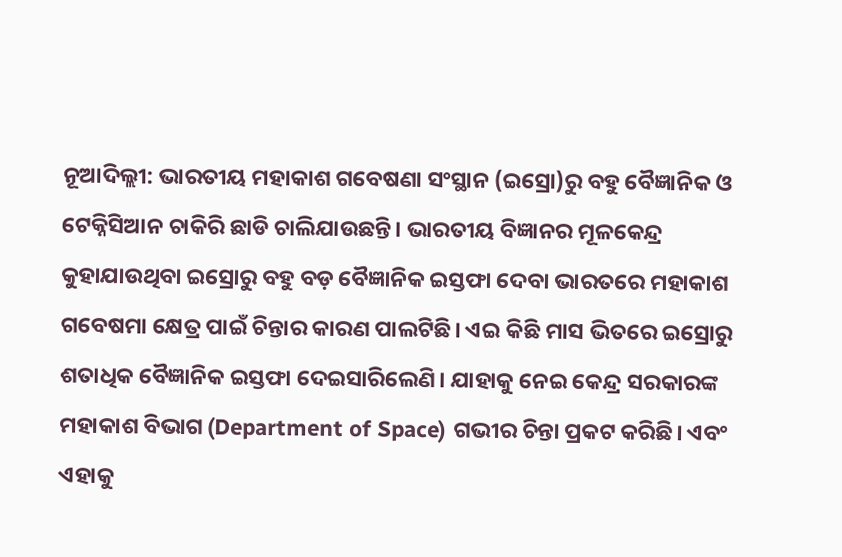ନୂଆଦିଲ୍ଲୀ: ଭାରତୀୟ ମହାକାଶ ଗବେଷଣା ସଂସ୍ଥାନ (ଇସ୍ରୋ)ରୁ ବହୁ ବୈଜ୍ଞାନିକ ଓ ଟେକ୍ନିସିଆନ ଚାକିରି ଛାଡି ଚାଲିଯାଉଛନ୍ତି। ଭାରତୀୟ ବିଜ୍ଞାନର ମୂଳକେନ୍ଦ୍ର କୁହାଯାଉଥିବା ଇସ୍ରୋରୁ ବହୁ ବଡ଼ ବୈଜ୍ଞାନିକ ଇସ୍ତଫା ଦେବା ଭାରତରେ ମହାକାଶ ଗବେଷମା କ୍ଷେତ୍ର ପାଇଁ ଚିନ୍ତାର କାରଣ ପାଲଟିଛି। ଏଇ କିଛି ମାସ ଭିତରେ ଇସ୍ରୋରୁ ଶତାଧିକ ବୈଜ୍ଞାନିକ ଇସ୍ତଫା ଦେଇସାରିଲେଣି। ଯାହାକୁ ନେଇ କେନ୍ଦ୍ର ସରକାରଙ୍କ ମହାକାଶ ବିଭାଗ (Department of Space) ଗଭୀର ଚିନ୍ତା ପ୍ରକଟ କରିଛି। ଏବଂ ଏହାକୁ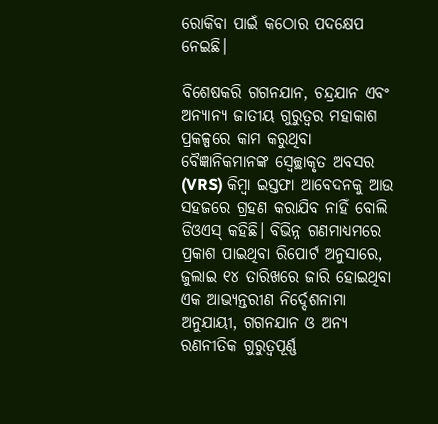ରୋକିବା ପାଇଁ କଠୋର ପଦକ୍ଷେପ ନେଇଛି।

ବିଶେଷକରି ଗଗନଯାନ, ଚନ୍ଦ୍ରଯାନ ଏବଂ ଅନ୍ୟାନ୍ୟ ଜାତୀୟ ଗୁରୁତ୍ୱର ମହାକାଶ ପ୍ରକଳ୍ପରେ କାମ କରୁଥିବା ବୈଜ୍ଞାନିକମାନଙ୍କ ସ୍ୱେଚ୍ଛାକୃତ ଅବସର (VRS) କିମ୍ବା ଇସ୍ତଫା ଆବେଦନକୁ ଆଉ ସହଜରେ ଗ୍ରହଣ କରାଯିବ ନାହିଁ ବୋଲି ଡିଓଏସ୍ କହିଛି। ବିଭିନ୍ନ ଗଣମାଧ୍ୟମରେ ପ୍ରକାଶ ପାଇଥିବା ରିପୋର୍ଟ ଅନୁସାରେ, ଜୁଲାଇ ୧୪ ତାରିଖରେ ଜାରି ହୋଇଥିବା ଏକ ଆଭ୍ୟନ୍ତରୀଣ ନିର୍ଦ୍ଦେଶନାମା ଅନୁଯାୟୀ, ଗଗନଯାନ ଓ ଅନ୍ୟ ରଣନୀତିକ ଗୁରୁତ୍ୱପୂର୍ଣ୍ଣ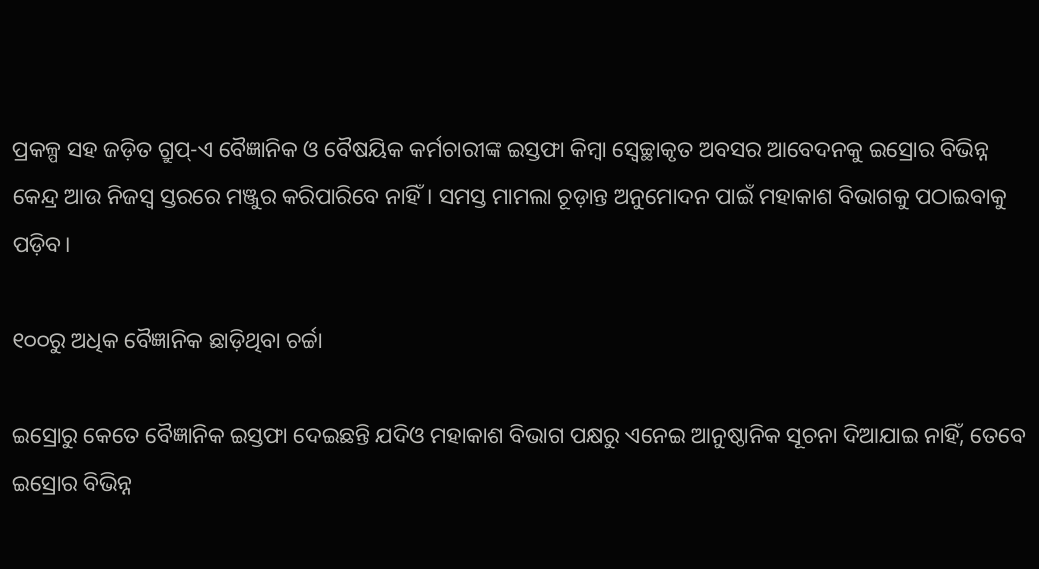ପ୍ରକଳ୍ପ ସହ ଜଡ଼ିତ ଗ୍ରୁପ୍-ଏ ବୈଜ୍ଞାନିକ ଓ ବୈଷୟିକ କର୍ମଚାରୀଙ୍କ ଇସ୍ତଫା କିମ୍ବା ସ୍ୱେଚ୍ଛାକୃତ ଅବସର ଆବେଦନକୁ ଇସ୍ରୋର ବିଭିନ୍ନ କେନ୍ଦ୍ର ଆଉ ନିଜସ୍ୱ ସ୍ତରରେ ମଞ୍ଜୁର କରିପାରିବେ ନାହିଁ। ସମସ୍ତ ମାମଲା ଚୂଡ଼ାନ୍ତ ଅନୁମୋଦନ ପାଇଁ ମହାକାଶ ବିଭାଗକୁ ପଠାଇବାକୁ ପଡ଼ିବ।

୧୦୦ରୁ ଅଧିକ ବୈଜ୍ଞାନିକ ଛାଡ଼ିଥିବା ଚର୍ଚ୍ଚା

ଇସ୍ରୋରୁ କେତେ ବୈଜ୍ଞାନିକ ଇସ୍ତଫା ଦେଇଛନ୍ତି ଯଦିଓ ମହାକାଶ ବିଭାଗ ପକ୍ଷରୁ ଏନେଇ ଆନୁଷ୍ଠାନିକ ସୂଚନା ଦିଆଯାଇ ନାହିଁ, ତେବେ ଇସ୍ରୋର ବିଭିନ୍ନ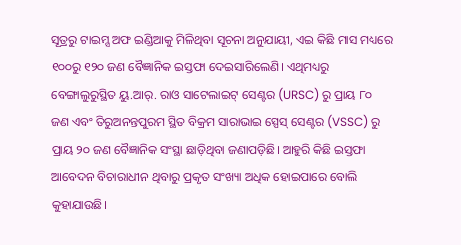ସୂତ୍ରରୁ ଟାଇମ୍ସ ଅଫ ଇଣ୍ଡିଆକୁ ମିଳିଥିବା ସୂଚନା ଅନୁଯାୟୀ, ଏଇ କିଛି ମାସ ମଧ୍ୟରେ ୧୦୦ରୁ ୧୨୦ ଜଣ ବୈଜ୍ଞାନିକ ଇସ୍ତଫା ଦେଇସାରିଲେଣି। ଏଥିମଧ୍ୟରୁ ବେଙ୍ଗାଲୁରୁସ୍ଥିତ ୟୁ.ଆର୍. ରାଓ ସାଟେଲାଇଟ୍ ସେଣ୍ଟର (URSC) ରୁ ପ୍ରାୟ ୮୦ ଜଣ ଏବଂ ତିରୁଅନନ୍ତପୁରମ ସ୍ଥିତ ବିକ୍ରମ ସାରାଭାଇ ସ୍ପେସ୍ ସେଣ୍ଟର (VSSC) ରୁ ପ୍ରାୟ ୨୦ ଜଣ ବୈଜ୍ଞାନିକ ସଂସ୍ଥା ଛାଡ଼ିଥିବା ଜଣାପଡ଼ିଛି। ଆହୁରି କିଛି ଇସ୍ତଫା ଆବେଦନ ବିଚାରାଧୀନ ଥିବାରୁ ପ୍ରକୃତ ସଂଖ୍ୟା ଅଧିକ ହୋଇପାରେ ବୋଲି କୁହାଯାଉଛି।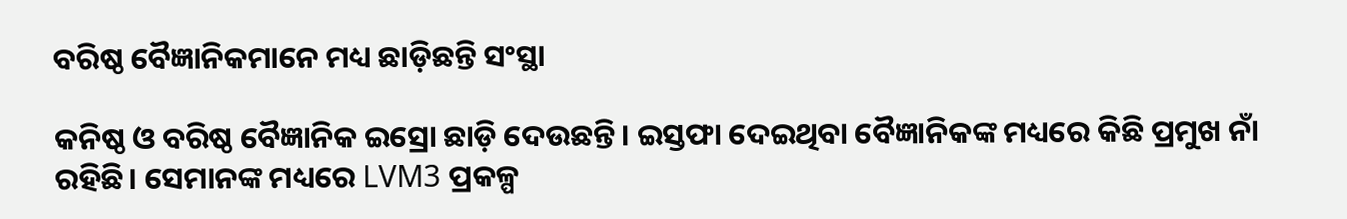ବରିଷ୍ଠ ବୈଜ୍ଞାନିକମାନେ ମଧ୍ୟ ଛାଡ଼ିଛନ୍ତି ସଂସ୍ଥା

କନିଷ୍ଠ ଓ ବରିଷ୍ଠ ବୈଜ୍ଞାନିକ ଇସ୍ରୋ ଛାଡ଼ି ଦେଉଛନ୍ତି। ଇସ୍ତଫା ଦେଇଥିବା ବୈଜ୍ଞାନିକଙ୍କ ମଧ୍ୟରେ କିଛି ପ୍ରମୁଖ ନାଁ ରହିଛି। ସେମାନଙ୍କ ମଧ୍ୟରେ LVM3 ପ୍ରକଳ୍ପ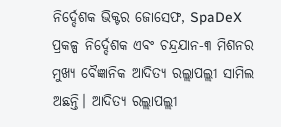ନିର୍ଦ୍ଦେଶକ ଭିକ୍ଟର ଜୋସେଫ, SpaDeX ପ୍ରକଳ୍ପ ନିର୍ଦ୍ଦେଶକ ଏବଂ ଚନ୍ଦ୍ରଯାନ-୩ ମିଶନର ମୁଖ୍ୟ ବୈଜ୍ଞାନିକ ଆଦିତ୍ୟ ରଲ୍ଲାପଲ୍ଲୀ ସାମିଲ ଅଛନ୍ତି। ଆଦିତ୍ୟ ରଲ୍ଲାପଲ୍ଲୀ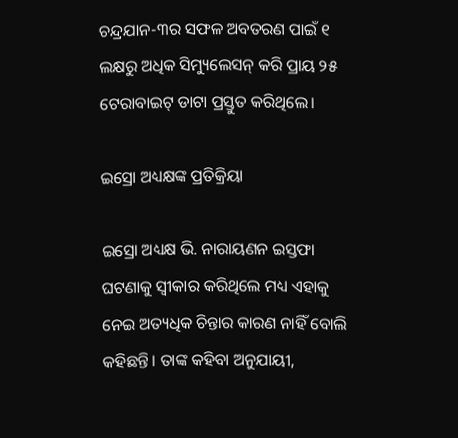ଚନ୍ଦ୍ରଯାନ-୩ର ସଫଳ ଅବତରଣ ପାଇଁ ୧ ଲକ୍ଷରୁ ଅଧିକ ସିମ୍ୟୁଲେସନ୍ କରି ପ୍ରାୟ ୨୫ ଟେରାବାଇଟ୍ ଡାଟା ପ୍ରସ୍ତୁତ କରିଥିଲେ।

ଇସ୍ରୋ ଅଧ୍ୟକ୍ଷଙ୍କ ପ୍ରତିକ୍ରିୟା

ଇସ୍ରୋ ଅଧ୍ୟକ୍ଷ ଭି. ନାରାୟଣନ ଇସ୍ତଫା ଘଟଣାକୁ ସ୍ୱୀକାର କରିଥିଲେ ମଧ୍ୟ ଏହାକୁ ନେଇ ଅତ୍ୟଧିକ ଚିନ୍ତାର କାରଣ ନାହିଁ ବୋଲି କହିଛନ୍ତି। ତାଙ୍କ କହିବା ଅନୁଯାୟୀ,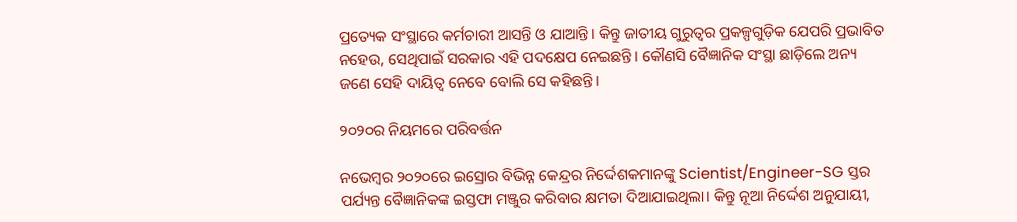ପ୍ରତ୍ୟେକ ସଂସ୍ଥାରେ କର୍ମଚାରୀ ଆସନ୍ତି ଓ ଯାଆନ୍ତି। କିନ୍ତୁ ଜାତୀୟ ଗୁରୁତ୍ୱର ପ୍ରକଳ୍ପଗୁଡ଼ିକ ଯେପରି ପ୍ରଭାବିତ ନହେଉ, ସେଥିପାଇଁ ସରକାର ଏହି ପଦକ୍ଷେପ ନେଇଛନ୍ତି। କୌଣସି ବୈଜ୍ଞାନିକ ସଂସ୍ଥା ଛାଡ଼ିଲେ ଅନ୍ୟ ଜଣେ ସେହି ଦାୟିତ୍ୱ ନେବେ ବୋଲି ସେ କହିଛନ୍ତି।

୨୦୨୦ର ନିୟମରେ ପରିବର୍ତ୍ତନ

ନଭେମ୍ବର ୨୦୨୦ରେ ଇସ୍ରୋର ବିଭିନ୍ନ କେନ୍ଦ୍ରର ନିର୍ଦ୍ଦେଶକମାନଙ୍କୁ Scientist/Engineer-SG ସ୍ତର ପର୍ଯ୍ୟନ୍ତ ବୈଜ୍ଞାନିକଙ୍କ ଇସ୍ତଫା ମଞ୍ଜୁର କରିବାର କ୍ଷମତା ଦିଆଯାଇଥିଲା। କିନ୍ତୁ ନୂଆ ନିର୍ଦ୍ଦେଶ ଅନୁଯାୟୀ,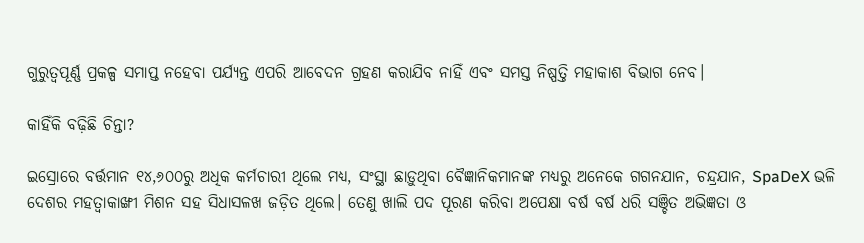ଗୁରୁତ୍ୱପୂର୍ଣ୍ଣ ପ୍ରକଳ୍ପ ସମାପ୍ତ ନହେବା ପର୍ଯ୍ୟନ୍ତ ଏପରି ଆବେଦନ ଗ୍ରହଣ କରାଯିବ ନାହିଁ ଏବଂ ସମସ୍ତ ନିଷ୍ପତ୍ତି ମହାକାଶ ବିଭାଗ ନେବ।

କାହିଁକି ବଢ଼ିଛି ଚିନ୍ତା?

ଇସ୍ରୋରେ ବର୍ତ୍ତମାନ ୧୪,୬୦୦ରୁ ଅଧିକ କର୍ମଚାରୀ ଥିଲେ ମଧ୍ୟ, ସଂସ୍ଥା ଛାଡ଼ୁଥିବା ବୈଜ୍ଞାନିକମାନଙ୍କ ମଧ୍ୟରୁ ଅନେକେ ଗଗନଯାନ, ଚନ୍ଦ୍ରଯାନ, SpaDeX ଭଳି ଦେଶର ମହତ୍ୱାକାଙ୍ଖୀ ମିଶନ ସହ ସିଧାସଳଖ ଜଡ଼ିତ ଥିଲେ। ତେଣୁ ଖାଲି ପଦ ପୂରଣ କରିବା ଅପେକ୍ଷା ବର୍ଷ ବର୍ଷ ଧରି ସଞ୍ଚିତ ଅଭିଜ୍ଞତା ଓ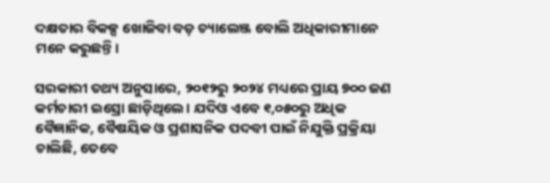ଦକ୍ଷତାର ବିକଳ୍ପ ଖୋଜିବା ବଡ଼ ଚ୍ୟାଲେଞ୍ଜ ବୋଲି ଅଧିକାରୀମାନେ ମନେ କରୁଛନ୍ତି।

ସରକାରୀ ତଥ୍ୟ ଅନୁସାରେ, ୨୦୧୨ରୁ ୨୦୨୪ ମଧ୍ୟରେ ପ୍ରାୟ ୭୦୦ ଜଣ କର୍ମଚାରୀ ଇସ୍ରୋ ଛାଡ଼ିଥିଲେ। ଯଦିଓ ଏବେ ୧,୦୫୦ରୁ ଅଧିକ ବୈଜ୍ଞାନିକ, ବୈଷୟିକ ଓ ପ୍ରଶାସନିକ ପଦବୀ ପାଇଁ ନିଯୁକ୍ତି ପ୍ରକ୍ରିୟା ଚାଲିଛି, ତେବେ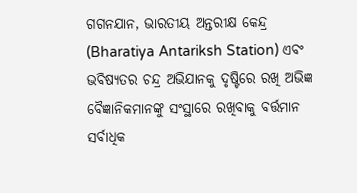ଗଗନଯାନ, ଭାରତୀୟ ଅନ୍ତରୀକ୍ଷ କେନ୍ଦ୍ର (Bharatiya Antariksh Station) ଏବଂ ଭବିଷ୍ୟତର ଚନ୍ଦ୍ର ଅଭିଯାନକୁ ଦୃଷ୍ଟିରେ ରଖି ଅଭିଜ୍ଞ ବୈଜ୍ଞାନିକମାନଙ୍କୁ ସଂସ୍ଥାରେ ରଖିବାକୁ ବର୍ତ୍ତମାନ ସର୍ବାଧିକ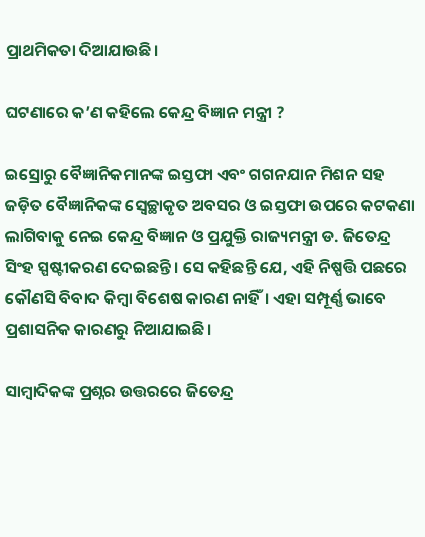ପ୍ରାଥମିକତା ଦିଆଯାଉଛି।

ଘଟଣାରେ କ’ଣ କହିଲେ କେନ୍ଦ୍ର ବିଜ୍ଞାନ ମନ୍ତ୍ରୀ ?

ଇସ୍ରୋରୁ ବୈଜ୍ଞାନିକମାନଙ୍କ ଇସ୍ତଫା ଏବଂ ଗଗନଯାନ ମିଶନ ସହ ଜଡ଼ିତ ବୈଜ୍ଞାନିକଙ୍କ ସ୍ୱେଚ୍ଛାକୃତ ଅବସର ଓ ଇସ୍ତଫା ଉପରେ କଟକଣା ଲାଗିବାକୁ ନେଇ କେନ୍ଦ୍ର ବିଜ୍ଞାନ ଓ ପ୍ରଯୁକ୍ତି ରାଜ୍ୟମନ୍ତ୍ରୀ ଡ. ଜିତେନ୍ଦ୍ର ସିଂହ ସ୍ପଷ୍ଟୀକରଣ ଦେଇଛନ୍ତି। ସେ କହିଛନ୍ତି ଯେ, ଏହି ନିଷ୍ପତ୍ତି ପଛରେ କୌଣସି ବିବାଦ କିମ୍ବା ବିଶେଷ କାରଣ ନାହିଁ। ଏହା ସମ୍ପୂର୍ଣ୍ଣ ଭାବେ ପ୍ରଶାସନିକ କାରଣରୁ ନିଆଯାଇଛି।

ସାମ୍ବାଦିକଙ୍କ ପ୍ରଶ୍ନର ଉତ୍ତରରେ ଜିତେନ୍ଦ୍ର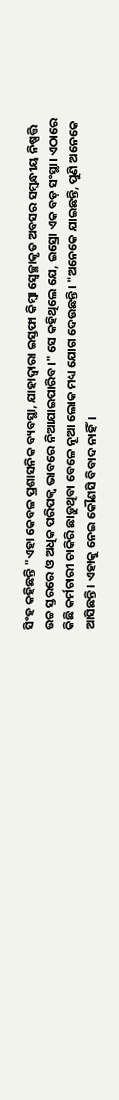ସିଂହ କହିଛନ୍ତି "ଏହା କେବଳ ପ୍ରଶାସନିକ ବ୍ୟବସ୍ଥା, ଯାହାଦ୍ୱାରା ଇସ୍ତଫା କିମ୍ବା ସ୍ୱେଚ୍ଛାକୃତ ଅବସର ସମ୍ବନ୍ଧୀୟ ନିଷ୍ପତ୍ତି ଉଚ୍ଚ ସ୍ତରରେ ଓ ଅଧିକ ପରିପକ୍ୱ ଭାବରେ ନିଆଯାଇପାରିବ।" ସେ କହିଥିଲେ ଯେ, ଇସ୍ରୋ ଏକ ବଡ଼ ସଂସ୍ଥା। ଏଠାରେ କିଛି କର୍ମଚାରୀ ଚାକିରି ଛାଡ଼ୁଥିବା ବେଳେ ନୂଆ ଲୋକ ମଧ୍ୟ ଯୋଗ ଦେଉଛନ୍ତି। "ଅନେକେ ଯାଇଛନ୍ତି, ପୁଣି ଅନେକେ ଆସିଛନ୍ତି। ଏହାକୁ ନେଇ କୌଣସି ବିବାଦ ନାହିଁ।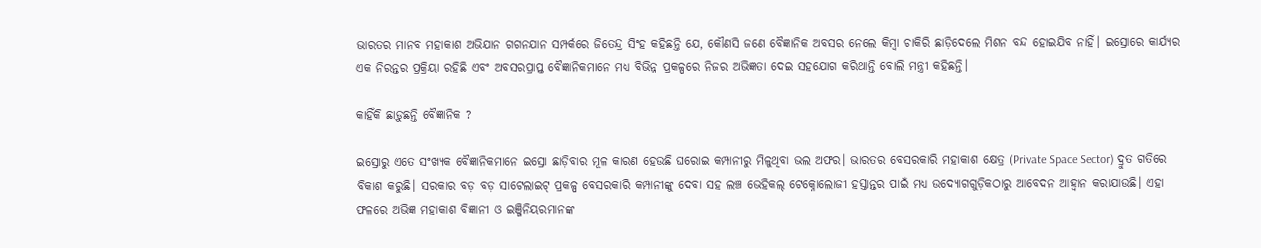ଭାରତର ମାନବ ମହାକାଶ ଅଭିଯାନ ଗଗନଯାନ ସମ୍ପର୍କରେ ଜିତେନ୍ଦ୍ର ସିଂହ କହିଛନ୍ତି ଯେ, କୌଣସି ଜଣେ ବୈଜ୍ଞାନିକ ଅବସର ନେଲେ କିମ୍ବା ଚାକିରି ଛାଡ଼ିଦେଲେ ମିଶନ ବନ୍ଦ ହୋଇଯିବ ନାହିଁ। ଇସ୍ରୋରେ କାର୍ଯ୍ୟର ଏକ ନିରନ୍ତର ପ୍ରକ୍ରିୟା ରହିଛି ଏବଂ ଅବସରପ୍ରାପ୍ତ ବୈଜ୍ଞାନିକମାନେ ମଧ୍ୟ ବିଭିନ୍ନ ପ୍ରକଳ୍ପରେ ନିଜର ଅଭିଜ୍ଞତା ଦେଇ ସହଯୋଗ କରିଥାନ୍ତି ବୋଲି ମନ୍ତ୍ରୀ କହିଛନ୍ତି।

କାହିଁକି ଛାଡ଼ୁଛନ୍ତି ବୈଜ୍ଞାନିକ ?

ଇସ୍ରୋରୁ ଏତେ ସଂଖ୍ୟକ ବୈଜ୍ଞାନିକମାନେ ଇସ୍ରୋ ଛାଡ଼ିବାର ମୂଳ କାରଣ ହେଉଛି ଘରୋଇ କମ୍ପାନୀରୁ ମିଳୁଥିବା ଭଲ ଅଫର। ଭାରତର ବେସରକାରି ମହାକାଶ କ୍ଷେତ୍ର (Private Space Sector) ଦ୍ରୁତ ଗତିରେ ବିକାଶ କରୁଛି। ସରକାର ବଡ଼ ବଡ଼ ସାଟେଲାଇଟ୍ ପ୍ରକଳ୍ପ ବେସରକାରି କମ୍ପାନୀଙ୍କୁ ଦେବା ସହ ଲଞ୍ଚ ଭେହିକଲ୍ ଟେକ୍ନୋଲୋଜୀ ହସ୍ତାନ୍ତର ପାଇଁ ମଧ୍ୟ ଉଦ୍ୟୋଗଗୁଡ଼ିକଠାରୁ ଆବେଦନ ଆହ୍ୱାନ କରାଯାଉଛି। ଏହା ଫଳରେ ଅଭିଜ୍ଞ ମହାକାଶ ବିଜ୍ଞାନୀ ଓ ଇଞ୍ଜିନିୟରମାନଙ୍କ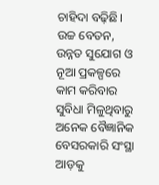ଚାହିଦା ବଢ଼ିଛି। ଉଚ୍ଚ ବେତନ, ଉନ୍ନତ ସୁଯୋଗ ଓ ନୂଆ ପ୍ରକଳ୍ପରେ କାମ କରିବାର ସୁବିଧା ମିଳୁଥିବାରୁ ଅନେକ ବୈଜ୍ଞାନିକ ବେସରକାରି ସଂସ୍ଥା ଆଡ଼କୁ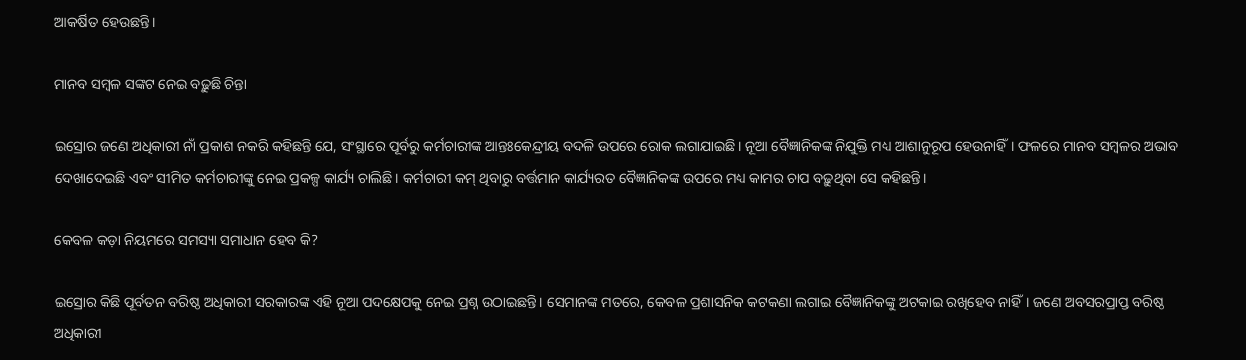ଆକର୍ଷିତ ହେଉଛନ୍ତି।

ମାନବ ସମ୍ବଳ ସଙ୍କଟ ନେଇ ବଢ଼ୁଛି ଚିନ୍ତା

ଇସ୍ରୋର ଜଣେ ଅଧିକାରୀ ନାଁ ପ୍ରକାଶ ନକରି କହିଛନ୍ତି ଯେ, ସଂସ୍ଥାରେ ପୂର୍ବରୁ କର୍ମଚାରୀଙ୍କ ଆନ୍ତଃକେନ୍ଦ୍ରୀୟ ବଦଳି ଉପରେ ରୋକ ଲଗାଯାଇଛି। ନୂଆ ବୈଜ୍ଞାନିକଙ୍କ ନିଯୁକ୍ତି ମଧ୍ୟ ଆଶାନୁରୂପ ହେଉନାହିଁ। ଫଳରେ ମାନବ ସମ୍ବଳର ଅଭାବ ଦେଖାଦେଇଛି ଏବଂ ସୀମିତ କର୍ମଚାରୀଙ୍କୁ ନେଇ ପ୍ରକଳ୍ପ କାର୍ଯ୍ୟ ଚାଲିଛି। କର୍ମଚାରୀ କମ୍ ଥିବାରୁ ବର୍ତ୍ତମାନ କାର୍ଯ୍ୟରତ ବୈଜ୍ଞାନିକଙ୍କ ଉପରେ ମଧ୍ୟ କାମର ଚାପ ବଢ଼ୁଥିବା ସେ କହିଛନ୍ତି।

କେବଳ କଡ଼ା ନିୟମରେ ସମସ୍ୟା ସମାଧାନ ହେବ କି?

ଇସ୍ରୋର କିଛି ପୂର୍ବତନ ବରିଷ୍ଠ ଅଧିକାରୀ ସରକାରଙ୍କ ଏହି ନୂଆ ପଦକ୍ଷେପକୁ ନେଇ ପ୍ରଶ୍ନ ଉଠାଇଛନ୍ତି। ସେମାନଙ୍କ ମତରେ, କେବଳ ପ୍ରଶାସନିକ କଟକଣା ଲଗାଇ ବୈଜ୍ଞାନିକଙ୍କୁ ଅଟକାଇ ରଖିହେବ ନାହିଁ। ଜଣେ ଅବସରପ୍ରାପ୍ତ ବରିଷ୍ଠ ଅଧିକାରୀ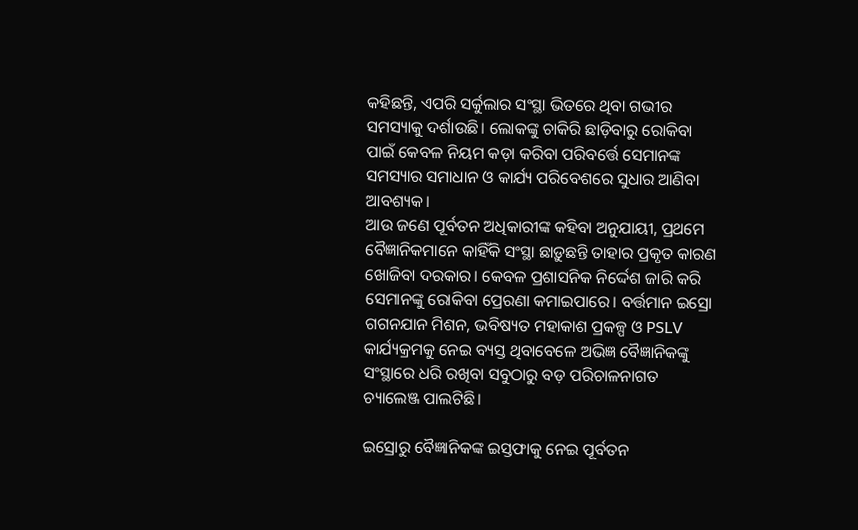କହିଛନ୍ତି, ଏପରି ସର୍କୁଲାର ସଂସ୍ଥା ଭିତରେ ଥିବା ଗଭୀର ସମସ୍ୟାକୁ ଦର୍ଶାଉଛି। ଲୋକଙ୍କୁ ଚାକିରି ଛାଡ଼ିବାରୁ ରୋକିବା ପାଇଁ କେବଳ ନିୟମ କଡ଼ା କରିବା ପରିବର୍ତ୍ତେ ସେମାନଙ୍କ ସମସ୍ୟାର ସମାଧାନ ଓ କାର୍ଯ୍ୟ ପରିବେଶରେ ସୁଧାର ଆଣିବା ଆବଶ୍ୟକ।
ଆଉ ଜଣେ ପୂର୍ବତନ ଅଧିକାରୀଙ୍କ କହିବା ଅନୁଯାୟୀ, ପ୍ରଥମେ ବୈଜ୍ଞାନିକମାନେ କାହିଁକି ସଂସ୍ଥା ଛାଡ଼ୁଛନ୍ତି ତାହାର ପ୍ରକୃତ କାରଣ ଖୋଜିବା ଦରକାର। କେବଳ ପ୍ରଶାସନିକ ନିର୍ଦ୍ଦେଶ ଜାରି କରି ସେମାନଙ୍କୁ ରୋକିବା ପ୍ରେରଣା କମାଇପାରେ। ବର୍ତ୍ତମାନ ଇସ୍ରୋ ଗଗନଯାନ ମିଶନ, ଭବିଷ୍ୟତ ମହାକାଶ ପ୍ରକଳ୍ପ ଓ PSLV କାର୍ଯ୍ୟକ୍ରମକୁ ନେଇ ବ୍ୟସ୍ତ ଥିବାବେଳେ ଅଭିଜ୍ଞ ବୈଜ୍ଞାନିକଙ୍କୁ ସଂସ୍ଥାରେ ଧରି ରଖିବା ସବୁଠାରୁ ବଡ଼ ପରିଚାଳନାଗତ ଚ୍ୟାଲେଞ୍ଜ ପାଲଟିଛି।

ଇସ୍ରୋରୁ ବୈଜ୍ଞାନିକଙ୍କ ଇସ୍ତଫାକୁ ନେଇ ପୂର୍ବତନ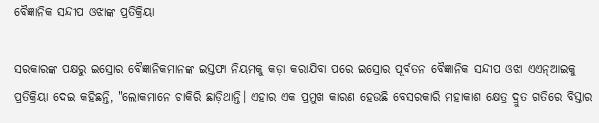ବୈଜ୍ଞାନିକ ସନ୍ଦୀପ ଓଝାଙ୍କ ପ୍ରତିକ୍ରିୟା

ସରକାରଙ୍କ ପକ୍ଷରୁ ଇସ୍ରୋର ବୈଜ୍ଞାନିକମାନଙ୍କ ଇସ୍ତଫା ନିୟମକୁ କଡ଼ା କରାଯିବା ପରେ ଇସ୍ରୋର ପୂର୍ବତନ ବୈଜ୍ଞାନିକ ସନ୍ଦୀପ ଓଝା ଏଏନ୍ଆଇକୁ ପ୍ରତିକ୍ରିୟା ଦେଇ କହିଛନ୍ତି, "ଲୋକମାନେ ଚାକିରି ଛାଡ଼ିଥାନ୍ତି। ଏହାର ଏକ ପ୍ରମୁଖ କାରଣ ହେଉଛି ବେସରକାରି ମହାକାଶ କ୍ଷେତ୍ର ଦ୍ରୁତ ଗତିରେ ବିସ୍ତାର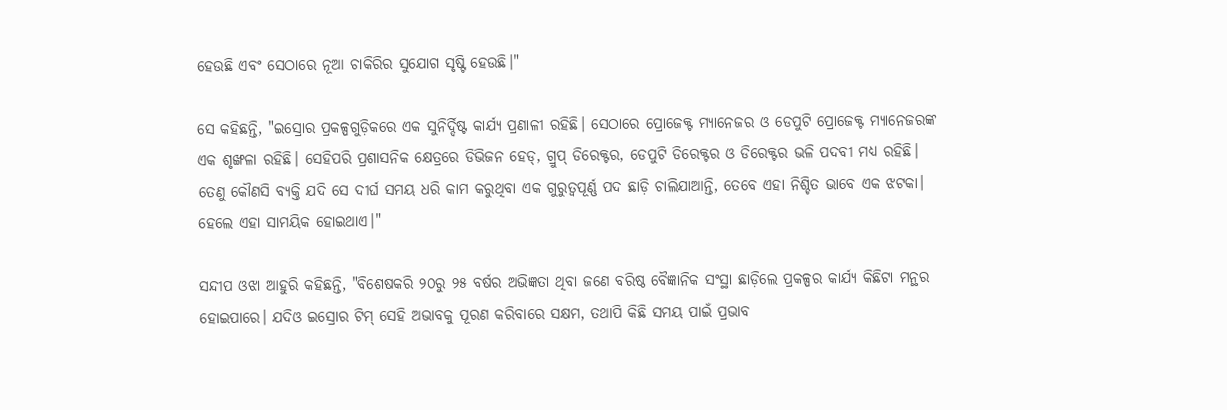ହେଉଛି ଏବଂ ସେଠାରେ ନୂଆ ଚାକିରିର ସୁଯୋଗ ସୃଷ୍ଟି ହେଉଛି।"

ସେ କହିଛନ୍ତି, "ଇସ୍ରୋର ପ୍ରକଳ୍ପଗୁଡ଼ିକରେ ଏକ ସୁନିର୍ଦ୍ଦିଷ୍ଟ କାର୍ଯ୍ୟ ପ୍ରଣାଳୀ ରହିଛି। ସେଠାରେ ପ୍ରୋଜେକ୍ଟ ମ୍ୟାନେଜର ଓ ଡେପୁଟି ପ୍ରୋଜେକ୍ଟ ମ୍ୟାନେଜରଙ୍କ ଏକ ଶୃଙ୍ଖଳା ରହିଛି। ସେହିପରି ପ୍ରଶାସନିକ କ୍ଷେତ୍ରରେ ଡିଭିଜନ ହେଡ୍, ଗ୍ରୁପ୍ ଡିରେକ୍ଟର, ଡେପୁଟି ଡିରେକ୍ଟର ଓ ଡିରେକ୍ଟର ଭଳି ପଦବୀ ମଧ୍ୟ ରହିଛି। ତେଣୁ କୌଣସି ବ୍ୟକ୍ତି ଯଦି ସେ ଦୀର୍ଘ ସମୟ ଧରି କାମ କରୁଥିବା ଏକ ଗୁରୁତ୍ୱପୂର୍ଣ୍ଣ ପଦ ଛାଡ଼ି ଚାଲିଯାଆନ୍ତି, ତେବେ ଏହା ନିଶ୍ଚିତ ଭାବେ ଏକ ଝଟକା। ହେଲେ ଏହା ସାମୟିକ ହୋଇଥାଏ।"

ସନ୍ଦୀପ ଓଝା ଆହୁରି କହିଛନ୍ତି, "ବିଶେଷକରି ୨୦ରୁ ୨୫ ବର୍ଷର ଅଭିଜ୍ଞତା ଥିବା ଜଣେ ବରିଷ୍ଠ ବୈଜ୍ଞାନିକ ସଂସ୍ଥା ଛାଡ଼ିଲେ ପ୍ରକଳ୍ପର କାର୍ଯ୍ୟ କିଛିଟା ମନ୍ଥର ହୋଇପାରେ। ଯଦିଓ ଇସ୍ରୋର ଟିମ୍ ସେହି ଅଭାବକୁ ପୂରଣ କରିବାରେ ସକ୍ଷମ, ତଥାପି କିଛି ସମୟ ପାଇଁ ପ୍ରଭାବ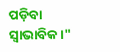ପଡ଼ିବା ସ୍ୱାଭାବିକ।"